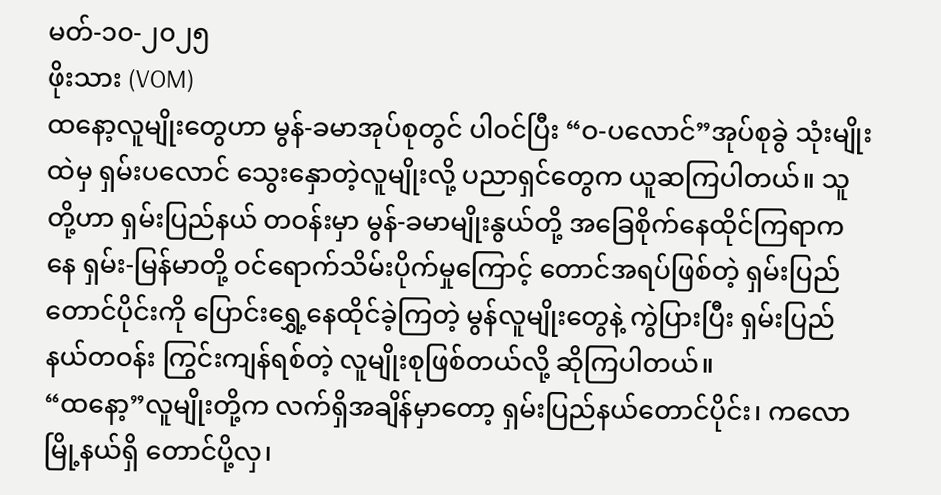မတ်-၁၀-၂၀၂၅
ဖိုးသား (VOM)
ထနော့လူမျိုးတွေဟာ မွန်-ခမာအုပ်စုတွင် ပါဝင်ပြီး “ဝ-ပလောင်”အုပ်စုခွဲ သုံးမျိုးထဲမှ ရှမ်းပလောင် သွေးနှောတဲ့လူမျိုးလို့ ပညာရှင်တွေက ယူဆကြပါတယ်။ သူတို့ဟာ ရှမ်းပြည်နယ် တဝန်းမှာ မွန်-ခမာမျိုးနွယ်တို့ အခြေစိုက်နေထိုင်ကြရာကနေ ရှမ်း-မြန်မာတို့ ဝင်ရောက်သိမ်းပိုက်မှုကြောင့် တောင်အရပ်ဖြစ်တဲ့ ရှမ်းပြည်တောင်ပိုင်းကို ပြောင်းရွှေ့နေထိုင်ခဲ့ကြတဲ့ မွန်လူမျိုးတွေနဲ့ ကွဲပြားပြီး ရှမ်းပြည်နယ်တဝန်း ကြွင်းကျန်ရစ်တဲ့ လူမျိုးစုဖြစ်တယ်လို့ ဆိုကြပါတယ်။
“ထနော့”လူမျိုးတို့က လက်ရှိအချိန်မှာတော့ ရှမ်းပြည်နယ်တောင်ပိုင်း၊ ကလောမြို့နယ်ရှိ တောင်ပို့လှ၊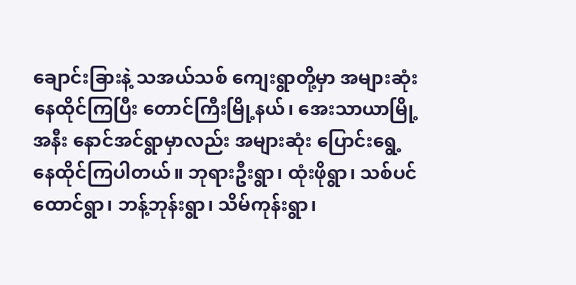ချောင်းခြားနဲ့ သအယ်သစ် ကျေးရွာတို့မှာ အများဆုံးနေထိုင်ကြပြီး တောင်ကြီးမြို့နယ်၊ အေးသာယာမြို့အနီး နောင်အင်ရွာမှာလည်း အများဆုံး ပြောင်းရွေ့နေထိုင်ကြပါတယ်။ ဘုရားဦးရွာ၊ ထုံးဖိုရွာ၊ သစ်ပင်ထောင်ရွာ၊ ဘန့်ဘုန်းရွာ၊ သိမ်ကုန်းရွာ၊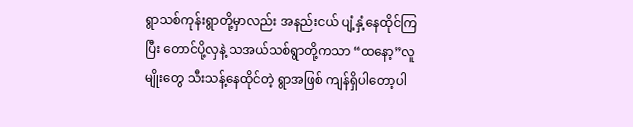ရွာသစ်ကုန်းရွာတို့မှာလည်း အနည်းငယ် ပျံ့နှံ့နေထိုင်ကြပြီး တောင်ပို့လှနဲ့ သအယ်သစ်ရွာတို့ကသာ “ထနော့”လူမျိုးတွေ သီးသန့်နေထိုင်တဲ့ ရွာအဖြစ် ကျန်ရှိပါတော့ပါ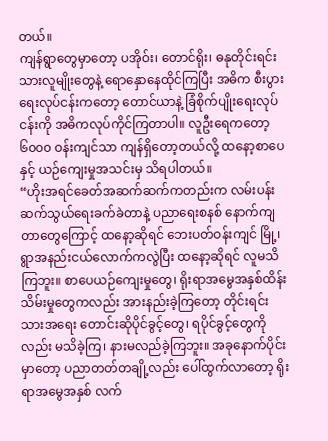တယ်။
ကျန်ရွာတွေမှာတော့ ပအိုဝ်း၊ တောင်ရိုး၊ ဓနုတိုင်းရင်းသားလူမျိုးတွေနဲ့ ရောနှောနေထိုင်ကြပြီး အဓိက စီးပွားရေးလုပ်ငန်းကတော့ တောင်ယာနဲ့ ခြံစိုက်ပျိုးရေးလုပ်ငန်းကို အဓိကလုပ်ကိုင်ကြတာပါ။ လူဦးရေကတော့ ၆၀၀၀ ဝန်းကျင်သာ ကျန်ရှိတော့တယ်လို့ ထနော့စာပေနှင့် ယဉ်ကျေးမှုအသင်းမှ သိရပါတယ်။
“ဟိုးအရင်ခေတ်အဆက်ဆက်ကတည်းက လမ်းပန်းဆက်သွယ်ရေးခက်ခဲတာနဲ့ ပညာရေးစနစ် နောက်ကျတာတွေကြောင့် ထနော့ဆိုရင် ဘေးပတ်ဝန်းကျင် မြို့၊ ရွာအနည်းငယ်လောက်ကလွဲပြီး ထနော့ဆိုရင် လူမသိကြဘူး။ စာပေယဉ်ကျေးမှုတွေ၊ ရိုးရာအမွေအနှစ်ထိန်းသိမ်းမှုတွေကလည်း အားနည်းခဲ့ကြတော့ တိုင်းရင်းသားအရေး တောင်းဆိုပိုင်ခွင့်တွေ၊ ရပိုင်ခွင့်တွေကိုလည်း မသိခဲ့ကြ၊ နားမလည်ခဲ့ကြဘူး။ အခုနောက်ပိုင်းမှာတော့ ပညာတတ်တချို့လည်း ပေါ်ထွက်လာတော့ ရိုးရာအမွေအနှစ် လက်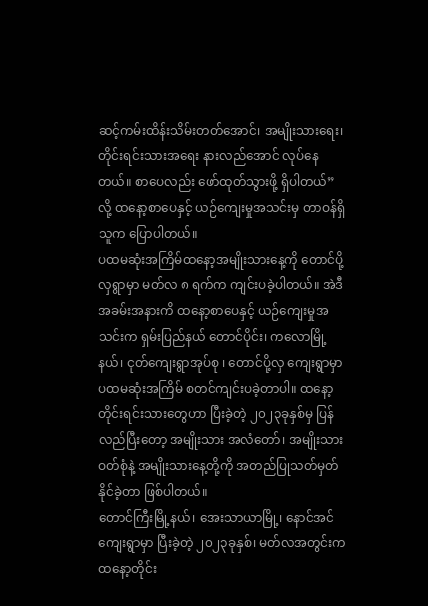ဆင့်ကမ်းထိန်းသိမ်းတတ်အောင်၊ အမျိုးသားရေး၊ တိုင်းရင်းသားအရေး နားလည်အောင် လုပ်နေတယ်။ စာပေလည်း ဖော်ထုတ်သွားဖို့ ရှိပါတယ်”လို့ ထနော့စာပေနှင့် ယဉ်ကျေးမှုအသင်းမှ တာဝန်ရှိသူက ပြောပါတယ်။
ပထမဆုံးအကြိမ်ထနော့အမျိုးသားနေ့ကို တောင်ပို့လှရွာမှာ မတ်လ ၈ ရက်က ကျင်းပခဲ့ပါတယ်။ အဲဒီအခမ်းအနားကိ ထနော့စာပေနှင့် ယဉ်ကျေးမှုအသင်းက ရှမ်းပြည်နယ် တောင်ပိုင်း၊ ကလောမြို့နယ်၊ ငုတ်ကျေးရွာအုပ်စု ၊ တောင်ပို့လှ ကျေးရွာမှာ ပထမဆုံးအကြိမ် စတင်ကျင်းပခဲ့တာပါ။ ထနော့တိုင်းရင်းသားတွေဟာ ပြီးခဲ့တဲ့ ၂၀၂၃ခုနှစ်မှ ပြန်လည်ပြီးတော့ အမျိုးသား အလံတော်၊ အမျိုးသားဝတ်စုံနဲ့ အမျိုးသားနေ့တို့ကို အတည်ပြုသတ်မှတ်နိုင်ခဲ့တာ ဖြစ်ပါတယ်။
တောင်ကြီးမြို့နယ်၊ အေးသာယာမြို့၊ နောင်အင်ကျေးရွာမှာ ပြီးခဲ့တဲ့ ၂၀၂၃ခုနှစ်၊ မတ်လအတွင်းက ထနော့တိုင်း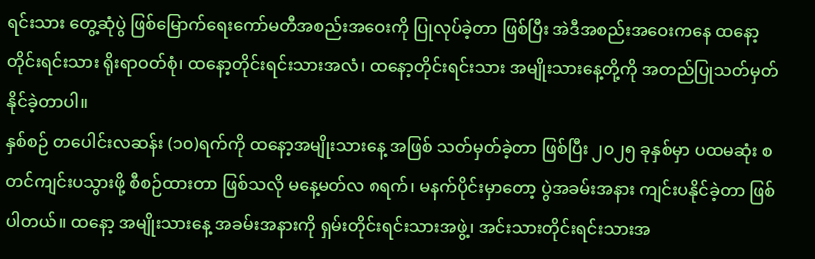ရင်းသား တွေ့ဆုံပွဲ ဖြစ်မြောက်ရေးကော်မတီအစည်းအဝေးကို ပြုလုပ်ခဲ့တာ ဖြစ်ပြီး အဲဒီအစည်းအဝေးကနေ ထနော့တိုင်းရင်းသား ရိုးရာဝတ်စုံ၊ ထနော့တိုင်းရင်းသားအလံ၊ ထနော့တိုင်းရင်းသား အမျိုးသားနေ့တို့ကို အတည်ပြုသတ်မှတ်နိုင်ခဲ့တာပါ။
နှစ်စဉ် တပေါင်းလဆန်း (၁၀)ရက်ကို ထနော့အမျိုးသားနေ့ အဖြစ် သတ်မှတ်ခဲ့တာ ဖြစ်ပြီး ၂၀၂၅ ခုနှစ်မှာ ပထမဆုံး စတင်ကျင်းပသွားဖို့ စီစဉ်ထားတာ ဖြစ်သလို မနေ့မတ်လ ၈ရက်၊ မနက်ပိုင်းမှာတော့ ပွဲအခမ်းအနား ကျင်းပနိုင်ခဲ့တာ ဖြစ်ပါတယ်။ ထနော့ အမျိုးသားနေ့ အခမ်းအနားကို ရှမ်းတိုင်းရင်းသားအဖွဲ့၊ အင်းသားတိုင်းရင်းသားအ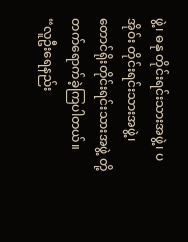ဖွဲ့၊ ဓနု တိုင်းရင်းသားအဖွဲ့၊ ပအိုဝ်း တိုင်းရင်းသားအဖွဲ့၊ တောင်ရိုးတိုင်းရင်းသားအဖွဲ့ တို့ တက်ရောက်ခဲ့ကြပါတယ်။
“လူဦးရေနည်း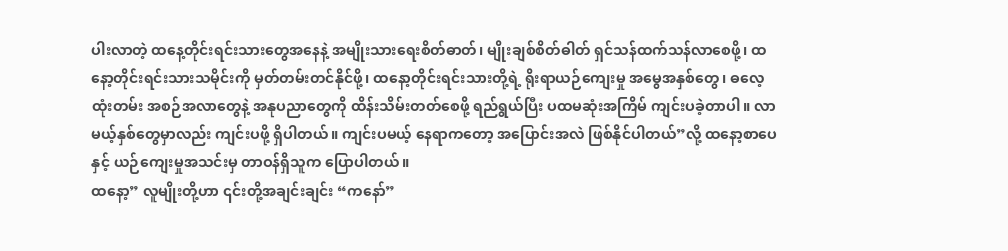ပါးလာတဲ့ ထနေ့တိုင်းရင်းသားတွေအနေနဲ့ အမျိုးသားရေးစိတ်ဓာတ်၊ မျိုးချစ်စိတ်ဓါတ် ရှင်သန်ထက်သန်လာစေဖို့၊ ထနော့တိုင်းရင်းသားသမိုင်းကို မှတ်တမ်းတင်နိုင်ဖို့၊ ထနော့တိုင်းရင်းသားတို့ရဲ့ ရိုးရာယဉ်ကျေးမှု အမွေအနှစ်တွေ၊ ဓလေ့ ထုံးတမ်း အစဉ်အလာတွေနဲ့ အနုပညာတွေကို ထိန်းသိမ်းတတ်စေဖို့ ရည်ရွယ်ပြီး ပထမဆုံးအကြိမ် ကျင်းပခဲ့တာပါ။ လာမယ့်နှစ်တွေမှာလည်း ကျင်းပဖို့ ရှိပါတယ်။ ကျင်းပမယ့် နေရာကတော့ အပြောင်းအလဲ ဖြစ်နိုင်ပါတယ်”လို့ ထနော့စာပေနှင့် ယဉ်ကျေးမှုအသင်းမှ တာဝန်ရှိသူက ပြောပါတယ်။
ထနော့” လူမျိုးတို့ဟာ ၎င်းတို့အချင်းချင်း “ကနော်”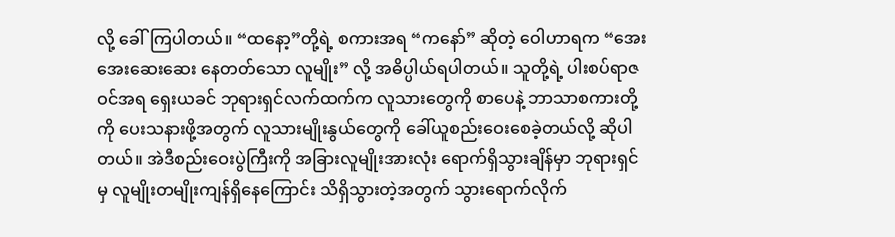လို့ ခေါ်ကြပါတယ်။ “ထနော့”တို့ရဲ့ စကားအရ “ကနော်” ဆိုတဲ့ ဝေါဟာရက “အေးအေးဆေးဆေး နေတတ်သော လူမျိုး” လို့ အဓိပ္ပါယ်ရပါတယ်။ သူတို့ရဲ့ ပါးစပ်ရာဇဝင်အရ ရှေးယခင် ဘုရားရှင်လက်ထက်က လူသားတွေကို စာပေနဲ့ ဘာသာစကားတို့ကို ပေးသနားဖို့အတွက် လူသားမျိုးနွယ်တွေကို ခေါ်ယူစည်းဝေးစေခဲ့တယ်လို့ ဆိုပါတယ်။ အဲဒီစည်းဝေးပွဲကြီးကို အခြားလူမျိုးအားလုံး ရောက်ရှိသွားချိန်မှာ ဘုရားရှင်မှ လူမျိုးတမျိုးကျန်ရှိနေကြောင်း သိရှိသွားတဲ့အတွက် သွားရောက်လိုက်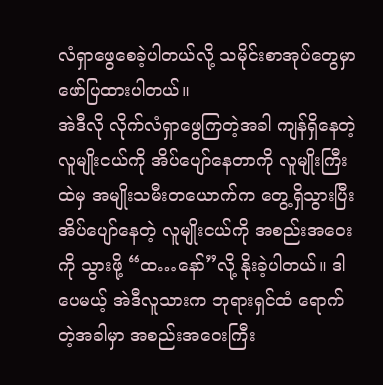လံရှာဖွေစေခဲ့ပါတယ်လို့ သမိုင်းစာအုပ်တွေမှာ ဖော်ပြထားပါတယ်။
အဲဒီလို လိုက်လံရှာဖွေကြတဲ့အခါ ကျန်ရှိနေတဲ့ လူမျိုးငယ်ကို အိပ်ပျော်နေတာကို လူမျိုးကြီးထဲမှ အမျိုးသမီးတယောက်က တွေ့ရှိသွားပြီး အိပ်ပျော်နေတဲ့ လူမျိုးငယ်ကို အစည်းအဝေးကို သွားဖို့ “ထ…နော်”လို့ နိုးခဲ့ပါတယ်။ ဒါပေမယ့် အဲဒီလူသားက ဘုရားရှင်ထံ ရောက်တဲ့အခါမှာ အစည်းအဝေးကြီး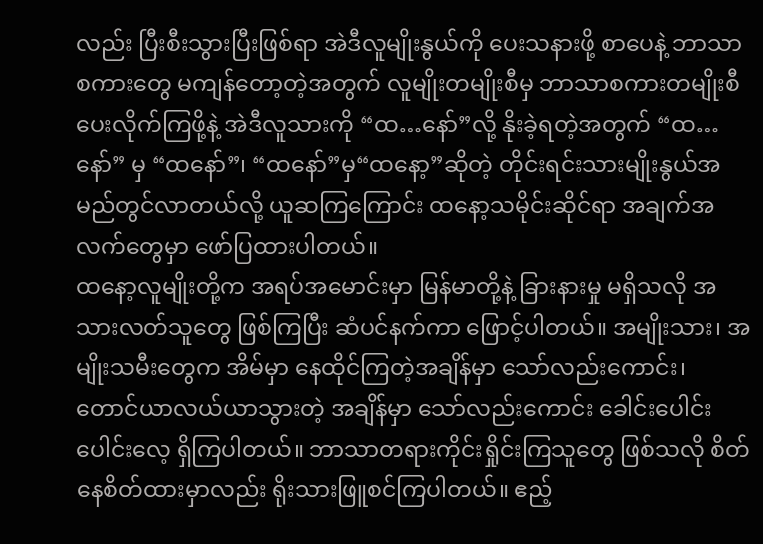လည်း ပြီးစီးသွားပြီးဖြစ်ရာ အဲဒီလူမျိုးနွယ်ကို ပေးသနားဖို့ စာပေနဲ့ ဘာသာစကားတွေ မကျန်တော့တဲ့အတွက် လူမျိုးတမျိုးစီမှ ဘာသာစကားတမျိုးစီ ပေးလိုက်ကြဖို့နဲ့ အဲဒီလူသားကို “ထ…နော်”လို့ နိုးခဲ့ရတဲ့အတွက် “ထ…နော်” မှ “ထနော်”၊ “ထနော်”မှ“ထနော့”ဆိုတဲ့ တိုင်းရင်းသားမျိုးနွယ်အမည်တွင်လာတယ်လို့ ယူဆကြကြောင်း ထနော့သမိုင်းဆိုင်ရာ အချက်အလက်တွေမှာ ဖော်ပြထားပါတယ်။
ထနော့လူမျိုးတို့က အရပ်အမောင်းမှာ မြန်မာတို့နဲ့ ခြားနားမှု မရှိသလို အသားလတ်သူတွေ ဖြစ်ကြပြီး ဆံပင်နက်ကာ ဖြောင့်ပါတယ်။ အမျိုးသား၊ အမျိုးသမီးတွေက အိမ်မှာ နေထိုင်ကြတဲ့အချိန်မှာ သော်လည်းကောင်း၊ တောင်ယာလယ်ယာသွားတဲ့ အချိန်မှာ သော်လည်းကောင်း ခေါင်းပေါင်းပေါင်းလေ့ ရှိကြပါတယ်။ ဘာသာတရားကိုင်းရှိုင်းကြသူတွေ ဖြစ်သလို စိတ်နေစိတ်ထားမှာလည်း ရိုးသားဖြူစင်ကြပါတယ်။ ဧည့်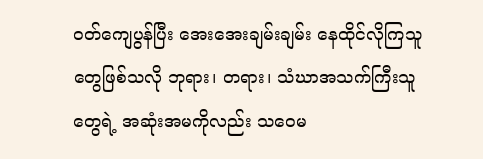ဝတ်ကျေပွန်ပြီး အေးအေးချမ်းချမ်း နေထိုင်လိုကြသူတွေဖြစ်သလို ဘုရား၊ တရား၊ သံဃာအသက်ကြီးသူတွေရဲ့ အဆုံးအမကိုလည်း သဝေမ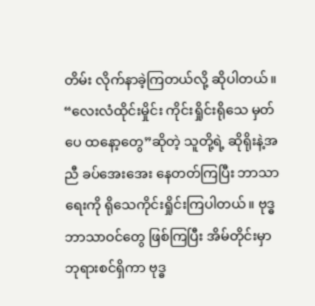တိမ်း လိုက်နာခဲ့ကြတယ်လို့ ဆိုပါတယ်။
“လေးလံထိုင်းမှိုင်း ကိုင်းရှိုင်းရိုသေ မှတ်ပေ ထနော့တွေ”ဆိုတဲ့ သူတို့ရဲ့ ဆိုရိုးနဲ့အညီ ခပ်အေးအေး နေတတ်ကြပြီး ဘာသာရေးကို ရိုသေကိုင်းရှိုင်းကြပါတယ်။ ဗုဒ္ဓဘာသာဝင်တွေ ဖြစ်ကြပြီး အိမ်တိုင်းမှာ ဘုရားစင်ရှိကာ ဗုဒ္ဓ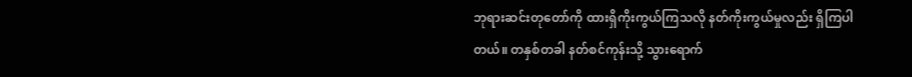ဘုရားဆင်းတုတော်ကို ထားရှိကိုးကွယ်ကြသလို နတ်ကိုးကွယ်မှုလည်း ရှိကြပါတယ်။ တနှစ်တခါ နတ်စင်ကုန်းသို့ သွားရောက်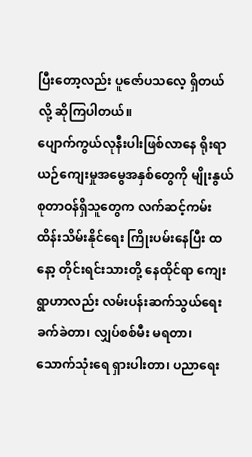ပြီးတော့လည်း ပူဇော်ပသလေ့ ရှိတယ်လို့ ဆိုကြပါတယ်။
ပျောက်ကွယ်လုနီးပါးဖြစ်လာနေ ရိုးရာယဉ်ကျေးမှုအမွေအနှစ်တွေကို မျိုးနွယ်စုတာဝန်ရှိသူတွေက လက်ဆင့်ကမ်းထိန်းသိမ်းနိုင်ရေး ကြိုးပမ်းနေပြီး ထနော့ တိုင်းရင်းသားတို့ နေထိုင်ရာ ကျေးရွာဟာလည်း လမ်းပန်းဆက်သွယ်ရေး ခက်ခဲတာ၊ လျှပ်စစ်မီး မရတာ၊ သောက်သုံးရေ ရှားပါးတာ၊ ပညာရေး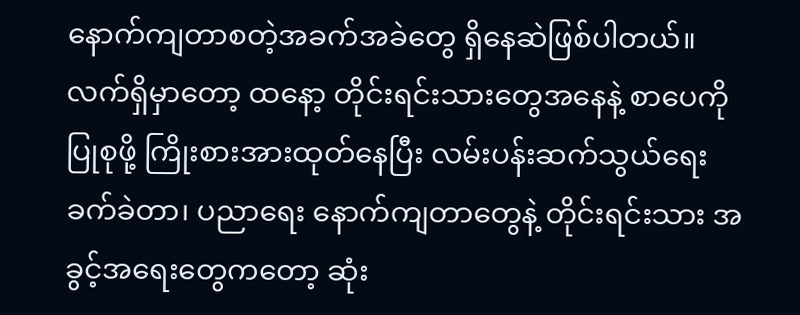နောက်ကျတာစတဲ့အခက်အခဲတွေ ရှိနေဆဲဖြစ်ပါတယ်။
လက်ရှိမှာတော့ ထနော့ တိုင်းရင်းသားတွေအနေနဲ့ စာပေကို ပြုစုဖို့ ကြိုးစားအားထုတ်နေပြီး လမ်းပန်းဆက်သွယ်ရေး ခက်ခဲတာ၊ ပညာရေး နောက်ကျတာတွေနဲ့ တိုင်းရင်းသား အခွင့်အရေးတွေကတော့ ဆုံး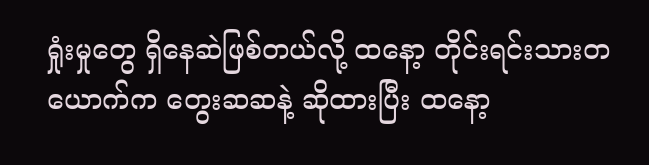ရှုံးမှုတွေ ရှိနေဆဲဖြစ်တယ်လို့ ထနော့ တိုင်းရင်းသားတယောက်က တွေးဆဆနဲ့ ဆိုထားပြီး ထနော့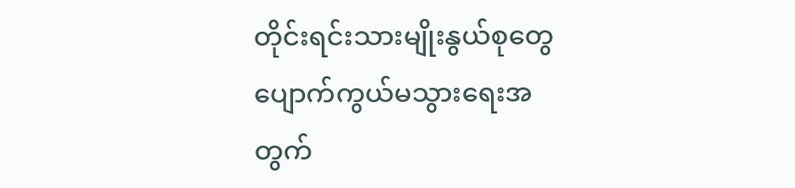တိုင်းရင်းသားမျိုးနွယ်စုတွေ ပျောက်ကွယ်မသွားရေးအတွက်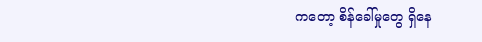ကတော့ စိန်ခေါ်မှုတွေ ရှိနေ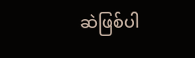ဆဲဖြစ်ပါ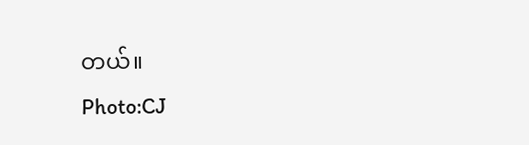တယ်။
Photo:CJ